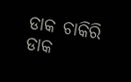ଡାକ ଚାକିରି
ଡାକ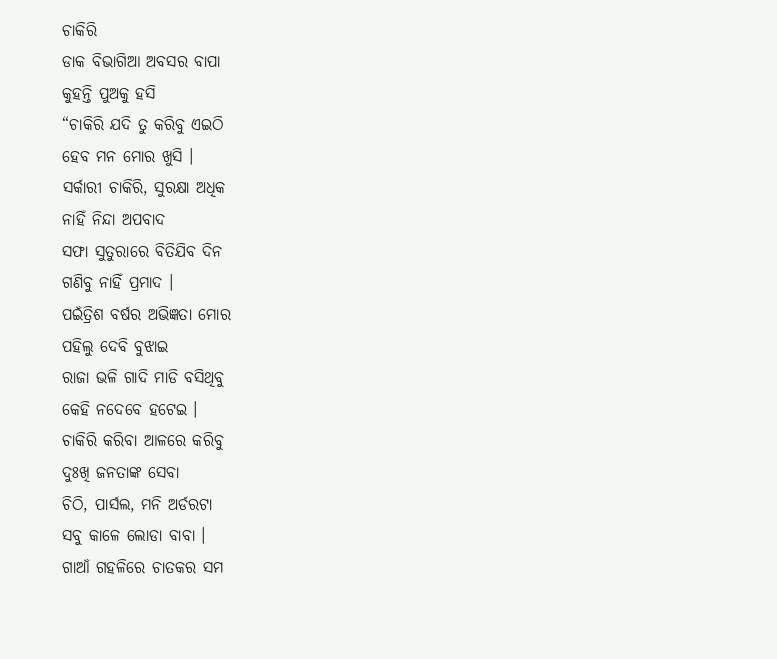ଚାକିରି
ଡାକ ବିଭାଗିଆ ଅବସର ବାପା
କୁହନ୍ତି ପୁଅକୁ ହସି
“ଚାକିରି ଯଦି ତୁ କରିବୁ ଏଇଠି
ହେବ ମନ ମୋର ଖୁସି ।
ସର୍କାରୀ ଚାକିରି, ସୁରକ୍ଷା ଅଧିକ
ନାହିଁ ନିନ୍ଦା ଅପବାଦ
ସଫା ସୁତୁରାରେ ବିତିଯିବ ଦିନ
ଗଣିବୁ ନାହିଁ ପ୍ରମାଦ ।
ପଇଁତ୍ରିଶ ବର୍ଷର ଅଭିଜ୍ଞତା ମୋର
ପହିଲୁ ଦେବି ବୁଝାଇ
ରାଜା ଭଳି ଗାଦି ମାଡି ବସିଥିବୁ
କେହି ନଦେବେ ହଟେଇ ।
ଚାକିରି କରିବା ଆଳରେ କରିବୁ
ଦୁଃଖି ଜନତାଙ୍କ ସେବା
ଚିଠି, ପାର୍ସଲ, ମନି ଅର୍ଡରଟା
ସବୁ କାଳେ ଲୋଡା ବାବା ।
ଗାଆଁ ଗହଳିରେ ଚାତକର ସମ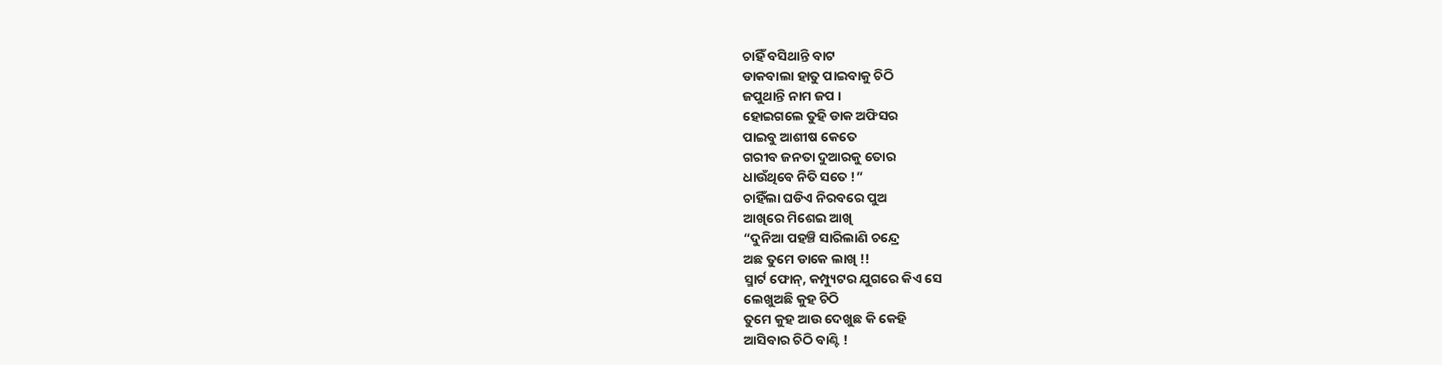ଚାହିଁ ବସିଥାନ୍ତି ବାଟ
ଡାକବାଲା ହାତୁ ପାଇବାକୁ ଚିଠି
ଜପୁଥାନ୍ତି ନାମ ଜପ ।
ହୋଇଗଲେ ତୁହି ଡାକ ଅଫିସର
ପାଇବୁ ଆଶୀଷ କେତେ
ଗରୀବ ଜନତା ଦୁଆରକୁ ତୋର
ଧାଉଁଥିବେ ନିତି ସତେ !”
ଚାହିଁଲା ଘଡିଏ ନିରବରେ ପୁଅ
ଆଖିରେ ମିଶେଇ ଆଖି
“ଦୁନିଆ ପହଞ୍ଚି ସାରିଲାଣି ଚନ୍ଦ୍ରେ
ଅଛ ତୁମେ ଡାକେ ଲାଖି !!
ସ୍ମାର୍ଟ ଫୋନ୍, କମ୍ପ୍ୟୁଟର ଯୁଗରେ କିଏ ସେ
ଲେଖୁଅଛି କୁହ ଚିଠି
ତୁମେ କୁହ ଆଉ ଦେଖୁଛ କି କେହି
ଆସିବାର ଚିଠି ବାଣ୍ଟି !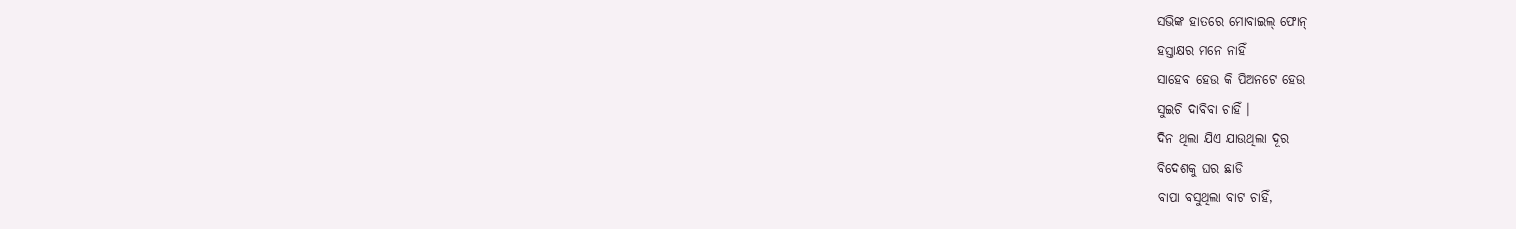ସଭିଙ୍କ ହାତରେ ମୋବାଇଲ୍ ଫୋନ୍
ହସ୍ତାକ୍ଷର ମନେ ନାହିଁ
ସାହେବ ହେଉ କି ପିଅନଟେ ହେଉ
ସୁଇଚି ଦାବିବା ଚାହିଁ ।
ଦିନ ଥିଲା ଯିଏ ଯାଉଥିଲା ଦୂର
ବିଦେଶକୁ ଘର ଛାଡି
ବାପା ବସୁଥିଲା ବାଟ ଚାହିଁ,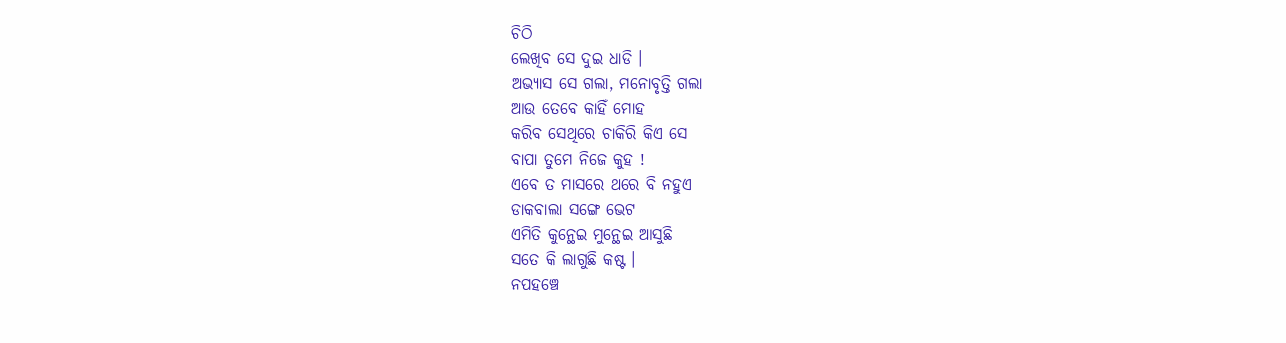ଚିଠି
ଲେଖିବ ସେ ଦୁଇ ଧାଡି ।
ଅଭ୍ୟାସ ସେ ଗଲା, ମନୋବୃତ୍ତି ଗଲା
ଆଉ ତେବେ କାହିଁ ମୋହ
କରିବ ସେଥିରେ ଚାକିରି କିଏ ସେ
ବାପା ତୁମେ ନିଜେ କୁହ !
ଏବେ ତ ମାସରେ ଥରେ ବି ନହୁଏ
ଡାକବାଲା ସଙ୍ଗେ ଭେଟ
ଏମିତି କୁନ୍ଥେଇ ମୁନ୍ଥେଇ ଆସୁଛି
ସତେ କି ଲାଗୁଛି କଷ୍ଟ ।
ନପହଞ୍ଚେ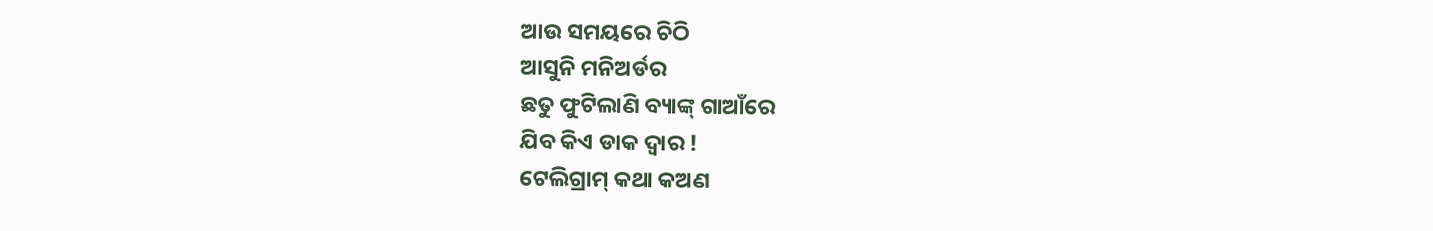ଆଉ ସମୟରେ ଚିଠି
ଆସୁନି ମନିଅର୍ଡର
ଛତୁ ଫୁଟିଲାଣି ବ୍ୟାଙ୍କ୍ ଗାଆଁରେ
ଯିବ କିଏ ଡାକ ଦ୍ୱାର !
ଟେଲିଗ୍ରାମ୍ କଥା କଅଣ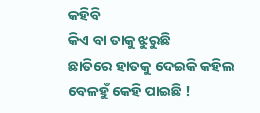କହିବି
କିଏ ବା ତାକୁ ଝୁରୁଛି
ଛାତିରେ ହାତକୁ ଦେଇକି କହିଲ
ବେଳହୁଁ କେହି ପାଇଛି !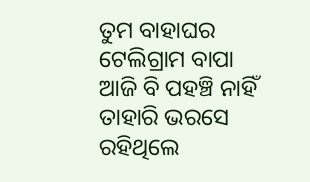ତୁମ ବାହାଘର ଟେଲିଗ୍ରାମ ବାପା
ଆଜି ବି ପହଞ୍ଚି ନାହିଁ
ତାହାରି ଭରସେ ରହିଥିଲେ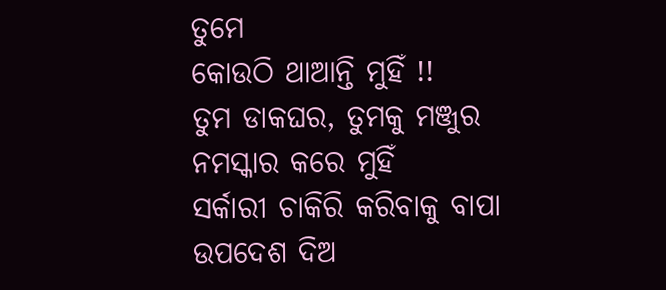ତୁମେ
କୋଉଠି ଥାଆନ୍ତି ମୁହିଁ !!
ତୁମ ଡାକଘର, ତୁମକୁ ମଞ୍ଜୁର
ନମସ୍କାର କରେ ମୁହିଁ
ସର୍କାରୀ ଚାକିରି କରିବାକୁ ବାପା
ଉପଦେଶ ଦିଅ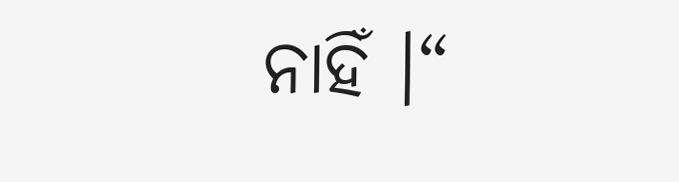ନାହିଁ ।“